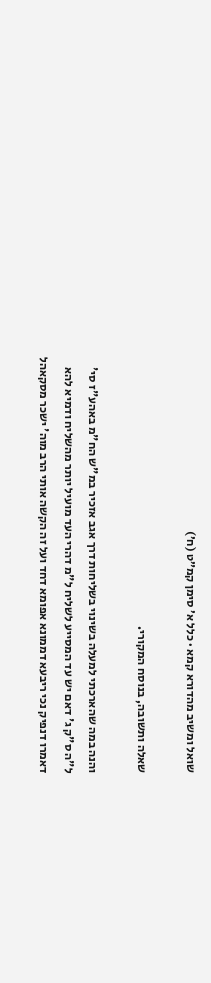שואל ומשיב מהדורא קמא · כלל א׳ סימן קמ״ט (ח׳)

שאלה ותשובה, בנוסח המקורי.

והנה במה שהארכתי למעלה בשינוי בשליחות דרך אגב אזכיר במ"ש הח"מ באהע"ז סי' ל"ה ס"ק ג' דאם יש עד המסייע לשליח ל"מ דהרי העד מועיל יותר מהשליח ודמיא להא דאמרו דנפיק נכי ריבעא דממונא אפומא דחד ועל זה הקשה אותי הרב מוה' ישכר מסקאהל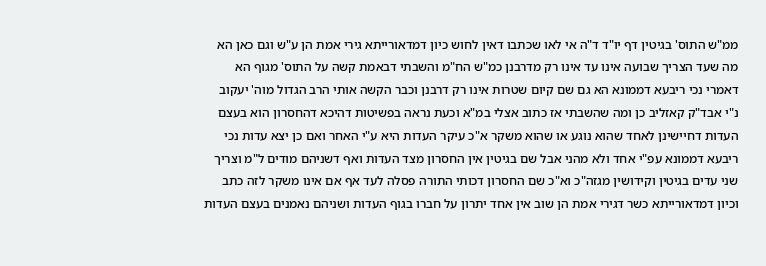ממ"ש התוס' בגיטין דף יו"ד ד"ה אי לאו שכתבו דאין לחוש כיון דמדאורייתא גירי אמת הן ע"ש וגם כאן הא מה שעד הצריך שבועה אינו עד אינו רק מדרבנן כמ"ש הח"מ והשבתי דבאמת קשה על התוס' מגוף הא דאמרי נכי ריבעא דממונא הא גם שם קיום שטרות אינו רק דרבנן וכבר הקשה אותי הרב הגדול מוה' יעקוב נ"י אבד"ק קאזליב כן ומה שהשבתי אז כתוב אצלי במ"א וכעת נראה בפשיטות דהיכא דהחסרון הוא בעצם העדות דחיישינן לאחד שהוא נוגע או שהוא משקר א"כ עיקר העדות היא ע"י האחר ואם כן יצא עדות נכי ריבעא דממונא עפ"י אחד ולא מהני אבל שם בגיטין אין החסרון מצד העדות ואף דשניהם מודים ל"מ וצריך שני עדים בגיטין וקידושין מגזה"כ וא"כ שם החסרון דכותי התורה פסלה לעד אף אם אינו משקר לזה כתב וכיון דמדאורייתא כשר דגירי אמת הן שוב אין אחד יתרון על חברו בגוף העדות ושניהם נאמנים בעצם העדות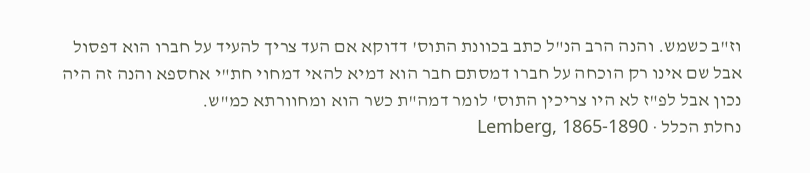וז"ב כשמש. והנה הרב הנ"ל כתב בכוונת התוס' דדוקא אם העד צריך להעיד על חברו הוא דפסול אבל שם אינו רק הוכחה על חברו דמסתם חבר הוא דמיא להאי דמחוי חת"י אחספא והנה זה היה נכון אבל לפ"ז לא היו צריכין התוס' לומר דמה"ת כשר הוא ומחוורתא כמ"ש.
נחלת הכלל · Lemberg, 1865-1890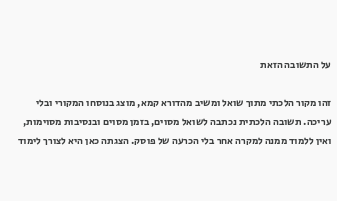על התשובה הזאת

זהו מקור הלכתי מתוך שואל ומשיב מהדורא קמא, מוצג בנוסחו המקורי ובלי עריכה. תשובה הלכתית נכתבה לשואל מסוים, בזמן מסוים ובנסיבות מסוימות, ואין ללמוד ממנה למקרה אחר בלי הכרעה של פוסק. הצגתה כאן היא לצורך לימוד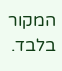המקור בלבד.